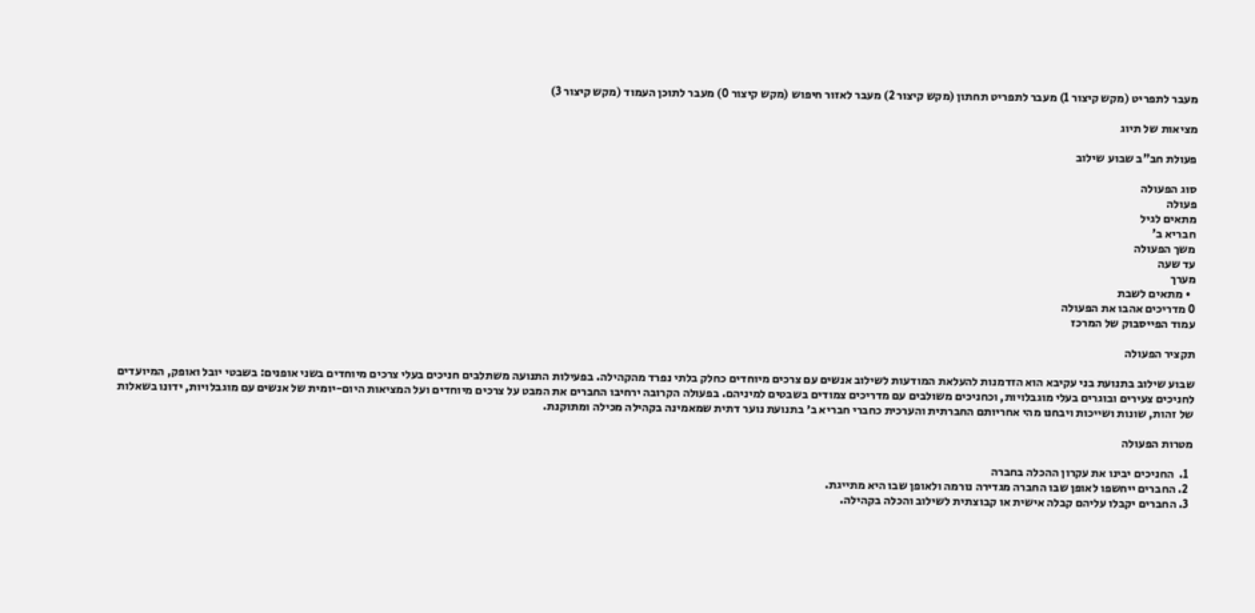מעבר לתפריט (מקש קיצור 1) מעבר לתפריט תחתון (מקש קיצור 2) מעבר לאזור חיפוש (מקש קיצור 0) מעבר לתוכן העמוד (מקש קיצור 3)

מציאות של תיוג

פעולת חב"ב שבוע שילוב

סוג הפעולה
פעולה
מתאים לגיל
חבריא ב'
משך הפעולה
עד שעה
מערך
  • מתאים לשבת
0 מדריכים אהבו את הפעולה
עמוד הפייסבוק של המרכז

תקציר הפעולה

שבוע שילוב בתנועת בני עקיבא הוא הזדמנות להעלאת המודעות לשילוב אנשים עם צרכים מיוחדים כחלק בלתי נפרד מהקהילה. בפעילות התנועה משתלבים חניכים בעלי צרכים מיוחדים בשני אופנים: בשבטי יובל ואופק, המיועדים לחניכים צעירים ובוגרים בעלי מוגבלויות, וכחניכים משולבים עם מדריכים צמודים בשבטים למיניהם. בפעולה הקרובה ירחיבו החברים את המבט על צרכים מיוחדים ועל המציאות היום-יומית של אנשים עם מוגבלויות, ידונו בשאלות של זהות, שונות ושייכות ויבחנו מהי אחריותם החברתית והערכית כחברי חבריא ב׳ בתנועת נוער דתית שמאמינה בקהילה מכילה ומתוקנת.

מטרות הפעולה

  1.  החניכים יבינו את עקרון ההכלה בחברה
  2. החברים ייחשפו לאופן שבו החברה מגדירה נורמה ולאופן שבו היא מתייגת.
  3. החברים יקבלו עליהם קבלה אישית או קבוצתית לשילוב והכלה בקהילה.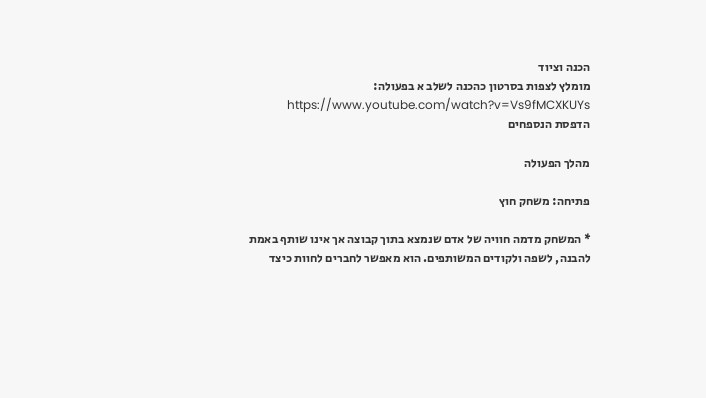הכנה וציוד
מומלץ לצפות בסרטון כהכנה לשלב א בפעולה: https://www.youtube.com/watch?v=Vs9fMCXKUYs
הדפסת הנספחים

מהלך הפעולה

פתיחה: משחק חוץ

* המשחק מדמה חוויה של אדם שנמצא בתוך קבוצה אך אינו שותף באמת להבנה, לשפה ולקודים המשותפים. הוא מאפשר לחברים לחוות כיצד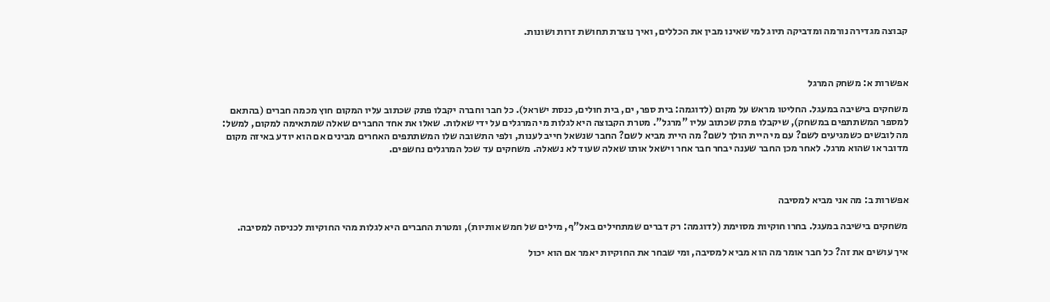קבוצה מגדירה נורמה ומדביקה תיוג למי שאינו מבין את הכללים, ואיך נוצרת תחושת זרות ושונות.



אפשרות א: משחק המרגל

משחקים בישיבה במעגל. החליטו מראש על מקום (לדוגמה: בית ספר, ים, בית חולים, כנסת ישראל). כל חבר וחברה יקבלו פתק שכתוב עליו המקום חוץ מכמה חברים (בהתאם למספר המשתתפים במשחק), שיקבלו פתק שכתוב עליו "מרגל". מטרת הקבוצה היא לגלות מי המרגלים על ידי שאלות. שאלו את אחד החברים שאלה שמתאימה למקום, למשל: מה לובשים כשמגיעים לשם? עם מי היית הולך לשם? מה היית מביא לשם? החבר שנשאל חייב לענות, ולפי התשובה שלו המשתתפים האחרים מבינים אם הוא יודע באיזה מקום מדובר או שהוא מרגל. לאחר מכן החבר שענה יבחר חבר אחר וישאל אותו שאלה שעוד לא נשאלה. משחקים עד שכל המרגלים נחשפים.



אפשרות ב: מה אני מביא למסיבה

משחקים בישיבה במעגל. בחרו חוקיות מסוימת (לדוגמה: רק דברים שמתחילים באל"ף, מילים של חמש אותיות), ומטרת החברים היא לגלות מהי החוקיות לכניסה למסיבה.

איך עושים את זה? כל חבר אומר מה הוא מביא למסיבה, ומי שבחר את החוקיות יאמר אם הוא יכול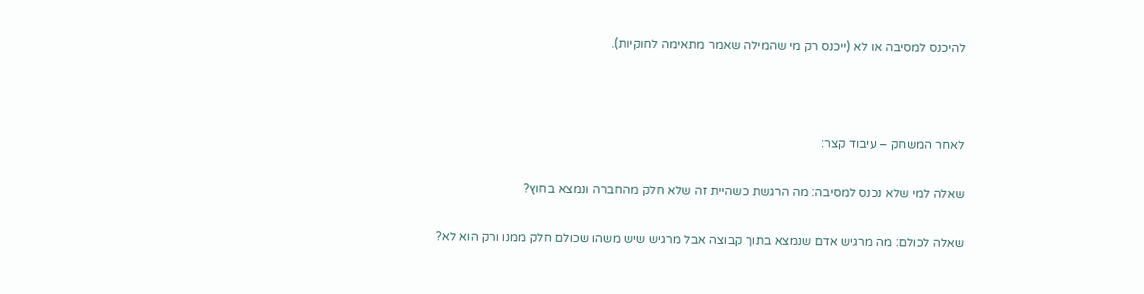להיכנס למסיבה או לא (ייכנס רק מי שהמילה שאמר מתאימה לחוקיות).



לאחר המשחק – עיבוד קצר:

שאלה למי שלא נכנס למסיבה: מה הרגשת כשהיית זה שלא חלק מהחברה ונמצא בחוץ?

שאלה לכולם: מה מרגיש אדם שנמצא בתוך קבוצה אבל מרגיש שיש משהו שכולם חלק ממנו ורק הוא לא?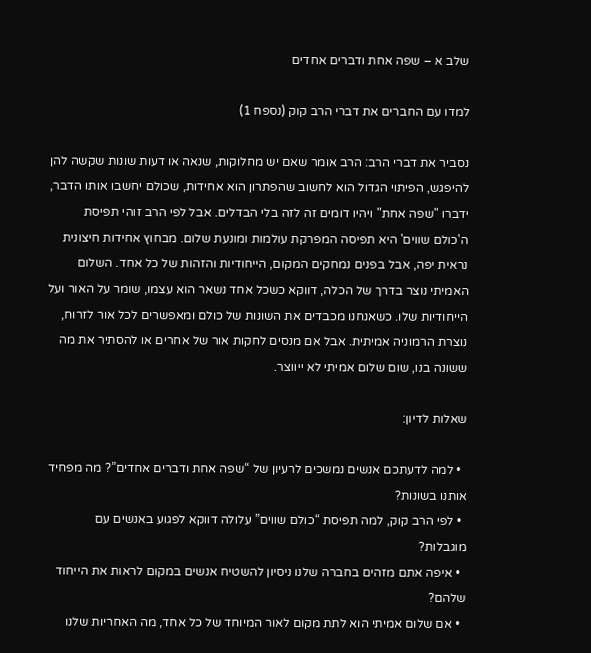שלב א – שפה אחת ודברים אחדים

למדו עם החברים את דברי הרב קוק (נספח 1)

נסביר את דברי הרב: הרב אומר שאם יש מחלוקות, שנאה או דעות שונות שקשה להן להיפגש, הפיתוי הגדול הוא לחשוב שהפתרון הוא אחידות, שכולם יחשבו אותו הדבר, ידברו "שפה אחת" ויהיו דומים זה לזה בלי הבדלים. אבל לפי הרב זוהי תפיסת ה'כולם שווים' היא תפיסה המפרקת עולמות ומונעת שלום. מבחוץ אחידות חיצונית נראית יפה, אבל בפנים נמחקים המקום, הייחודיות והזהות של כל אחד. השלום האמיתי נוצר בדרך של הכלה, דווקא כשכל אחד נשאר הוא עצמו, שומר על האור ועל הייחודיות שלו. כשאנחנו מכבדים את השונות של כולם ומאפשרים לכל אור לזרוח, נוצרת הרמוניה אמיתית. אבל אם מנסים לחקות אור של אחרים או להסתיר את מה ששונה בנו, שום שלום אמיתי לא ייווצר.

שאלות לדיון:

  • למה לדעתכם אנשים נמשכים לרעיון של “שפה אחת ודברים אחדים”? מה מפחיד אותנו בשונות?
  • לפי הרב קוק, למה תפיסת “כולם שווים” עלולה דווקא לפגוע באנשים עם מוגבלות?
  • איפה אתם מזהים בחברה שלנו ניסיון להשטיח אנשים במקום לראות את הייחוד שלהם?
  • אם שלום אמיתי הוא לתת מקום לאור המיוחד של כל אחד, מה האחריות שלנו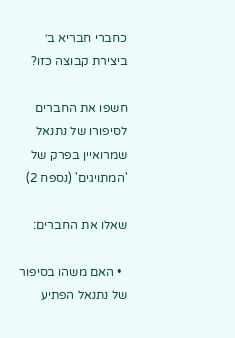כחברי חבריא ב׳ ביצירת קבוצה כזו?

חשפו את החברים לסיפורו של נתנאל שמרואיין בפרק של 'המתויגים' (נספח 2)

שאלו את החברים:

  • האם משהו בסיפור של נתנאל הפתיע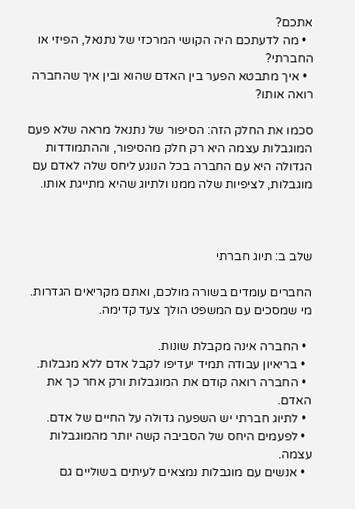אתכם?
  • מה לדעתכם היה הקושי המרכזי של נתנאל, הפיזי או החברתי?
  • איך מתבטא הפער בין האדם שהוא ובין איך שהחברה רואה אותו?

סכמו את החלק הזה: הסיפור של נתנאל מראה שלא פעם המוגבלות עצמה היא רק חלק מהסיפור, וההתמודדות הגדולה היא עם החברה בכל הנוגע ליחס שלה לאדם עם מוגבלות, לציפיות שלה ממנו ולתיוג שהיא מתייגת אותו.



שלב ב: תיוג חברתי

החברים עומדים בשורה מולכם, ואתם מקריאים הגדרות. מי שמסכים עם המשפט הולך צעד קדימה.

  • החברה אינה מקבלת שונות.
  • בריאיון עבודה תמיד יעדיפו לקבל אדם ללא מגבלות.
  • החברה רואה קודם את המוגבלות ורק אחר כך את האדם.
  • לתיוג חברתי יש השפעה גדולה על החיים של אדם.
  • לפעמים היחס של הסביבה קשה יותר מהמוגבלות עצמה.
  • אנשים עם מוגבלות נמצאים לעיתים בשוליים גם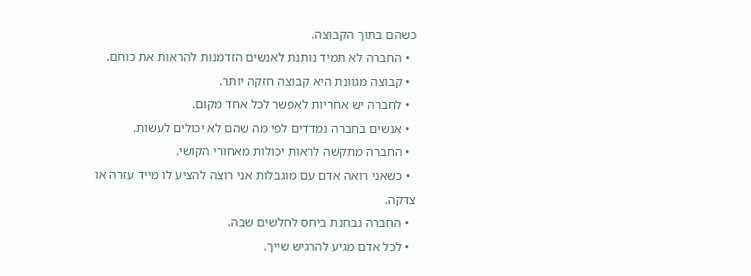כשהם בתוך הקבוצה.
  • החברה לא תמיד נותנת לאנשים הזדמנות להראות את כוחם.
  • קבוצה מגוונת היא קבוצה חזקה יותר.
  • לחברה יש אחריות לאפשר לכל אחד מקום.
  • אנשים בחברה נמדדים לפי מה שהם לא יכולים לעשות.
  • החברה מתקשה לראות יכולות מאחורי הקושי.
  • כשאני רואה אדם עם מוגבלות אני רוצה להציע לו מייד עזרה או צדקה.
  • החברה נבחנת ביחס לחלשים שבה.
  • לכל אדם מגיע להרגיש שייך.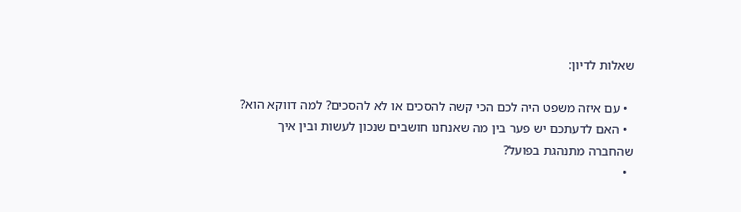שאלות לדיון:

  • עם איזה משפט היה לכם הכי קשה להסכים או לא להסכים? למה דווקא הוא?
  • האם לדעתכם יש פער בין מה שאנחנו חושבים שנכון לעשות ובין איך שהחברה מתנהגת בפועל?
  •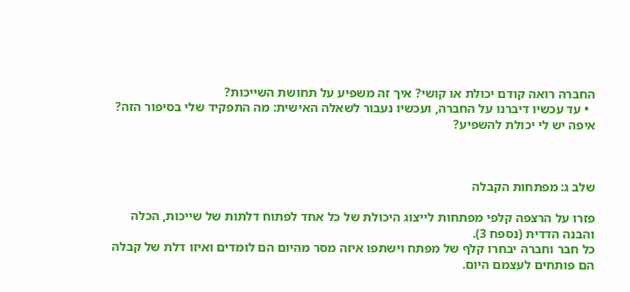החברה רואה קודם יכולת או קושי? איך זה משפיע על תחושת השייכות?
  • עד עכשיו דיברנו על החברה, ועכשיו נעבור לשאלה האישית: מה התפקיד שלי בסיפור הזה? איפה יש לי יכולת להשפיע?



שלב ג: מפתחות הקבלה

פזרו על הרצפה קלפי מפתחות לייצוג היכולת של כל אחד לפתוח דלתות של שייכות, הכלה והבנה הדדית (נספח 3).
כל חבר וחברה יבחרו קלף של מפתח וישתפו איזה מסר מהיום הם לומדים ואיזו דלת של קבלה הם פותחים לעצמם היום.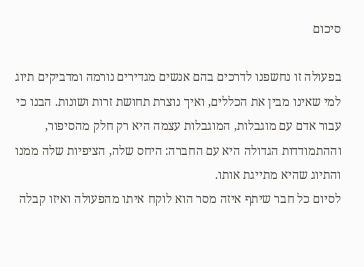סיכום

בפעולה זו נחשפנו לדרכים בהם אנשים מגדירים נורמה ומדביקים תיוג למי שאינו מבין את הכללים, ואיך נוצרת תחושת זרות ושונות. הבנו כי עבור אדם עם מוגבלות, המוגבלות עצמה היא רק חלק מהסיפור, וההתמודדות הגדולה היא עם החברה: היחס שלה, הציפיות שלה ממנו והתיוג שהיא מתייגת אותו.
לסיום כל חבר שיתף איזה מסר הוא לוקח איתו מהפעולה ואיזו קבלה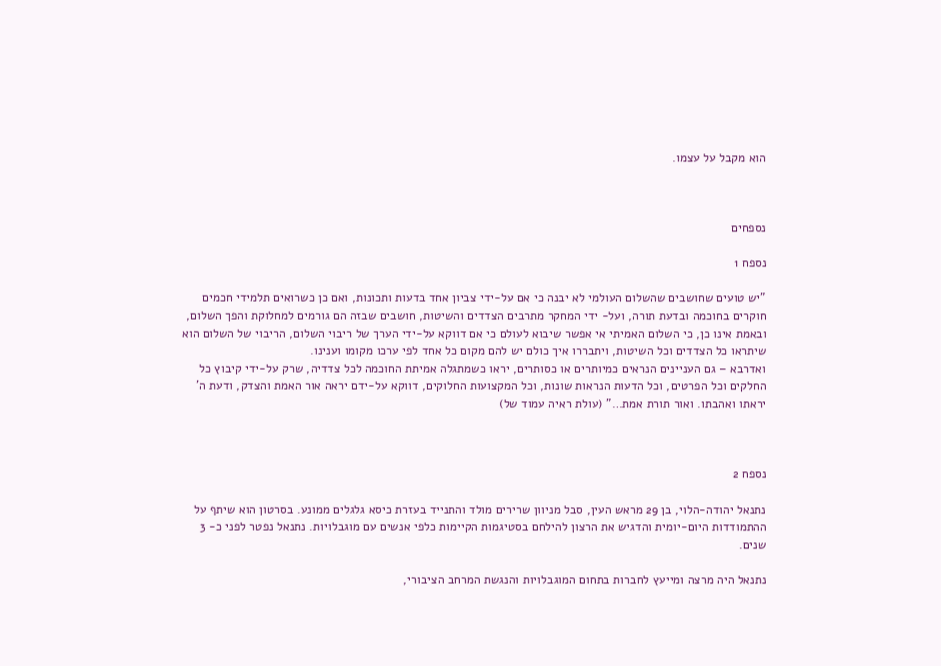הוא מקבל על עצמו.



נספחים

נספח 1

"יש טועים שחושבים שהשלום העולמי לא יבנה כי אם על-ידי צביון אחד בדעות ותכונות, ואם כן כשרואים תלמידי חכמים חוקרים בחוכמה ובדעת תורה, ועל- ידי המחקר מתרבים הצדדים והשיטות, חושבים שבזה הם גורמים למחלוקת והפך השלום,
ובאמת אינו כן, כי השלום האמיתי אי אפשר שיבוא לעולם כי אם דווקא על-ידי הערך של ריבוי השלום, הריבוי של השלום הוא שיתראו כל הצדדים וכל השיטות, ויתבררו איך כולם יש להם מקום כל אחד לפי ערכו מקומו וענינו.
ואדרבא – גם העניינים הנראים כמיותרים או כסותרים, יראו כשמתגלה אמיתת החוכמה לכל צדדיה, שרק על-ידי קיבוץ כל החלקים וכל הפרטים, וכל הדעות הנראות שונות, וכל המקצועות החלוקים, דווקא על-ידם יראה אור האמת והצדק, ודעת ה' יראתו ואהבתו. ואור תורת אמת…" (עולת ראיה עמוד של)



נספח 2

נתנאל יהודה-הלוי, בן 29 מראש העין, סבל מניוון שרירים מולד והתנייד בעזרת כיסא גלגלים ממונע. בסרטון הוא שיתף על ההתמודדות היום-יומית והדגיש את הרצון להילחם בסטיגמות הקיימות כלפי אנשים עם מוגבלויות. נתנאל נפטר לפני כ- 3 שנים.

נתנאל היה מרצה ומייעץ לחברות בתחום המוגבלויות והנגשת המרחב הציבורי,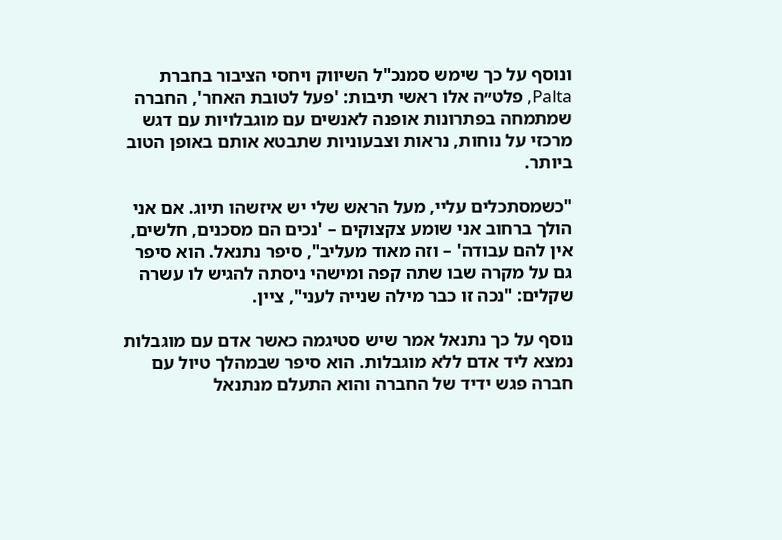ונוסף על כך שימש סמנכ"ל השיווק ויחסי הציבור בחברת Palta, פלט״ה אלו ראשי תיבות: 'פעל לטובת האחר', החברה שמתמחה בפתרונות אופנה לאנשים עם מוגבלויות עם דגש מרכזי על נוחות, נראות וצבעוניות שתבטא אותם באופן הטוב ביותר.

"כשמסתכלים עליי, מעל הראש שלי יש איזשהו תיוג. אם אני הולך ברחוב אני שומע צקצוקים – 'נכים הם מסכנים, חלשים, אין להם עבודה' – וזה מאוד מעליב", סיפר נתנאל. הוא סיפר גם על מקרה שבו שתה קפה ומישהי ניסתה להגיש לו עשרה שקלים: "נכה זו כבר מילה שנייה לעני", ציין.

נוסף על כך נתנאל אמר שיש סטיגמה כאשר אדם עם מוגבלות נמצא ליד אדם ללא מוגבלות. הוא סיפר שבמהלך טיול עם חברה פגש ידיד של החברה והוא התעלם מנתנאל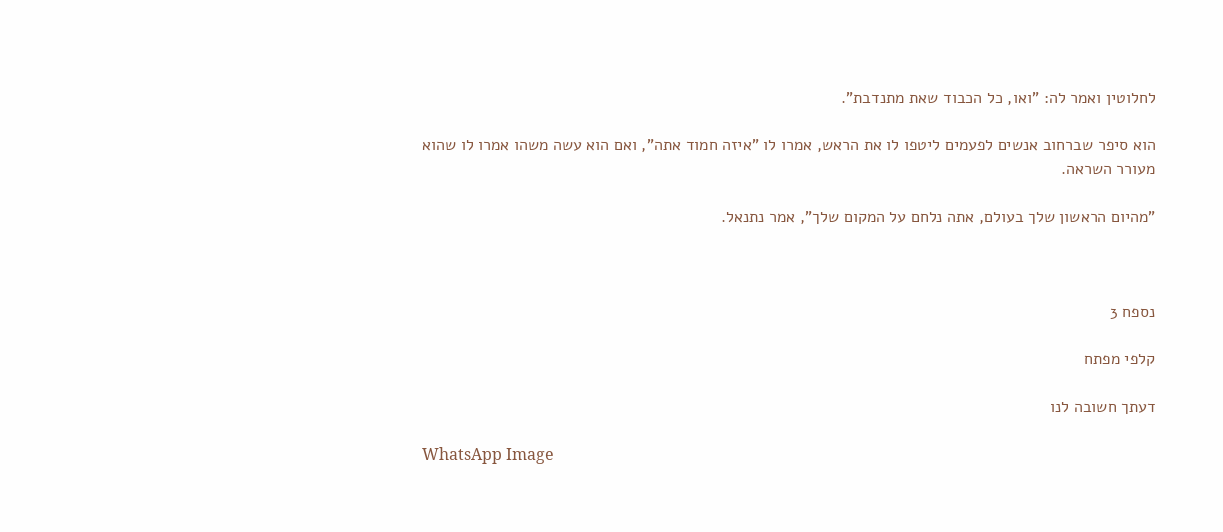לחלוטין ואמר לה: "ואו, כל הכבוד שאת מתנדבת".

הוא סיפר שברחוב אנשים לפעמים ליטפו לו את הראש, אמרו לו "איזה חמוד אתה", ואם הוא עשה משהו אמרו לו שהוא מעורר השראה.

"מהיום הראשון שלך בעולם, אתה נלחם על המקום שלך", אמר נתנאל.



נספח 3

קלפי מפתח

דעתך חשובה לנו

WhatsApp Image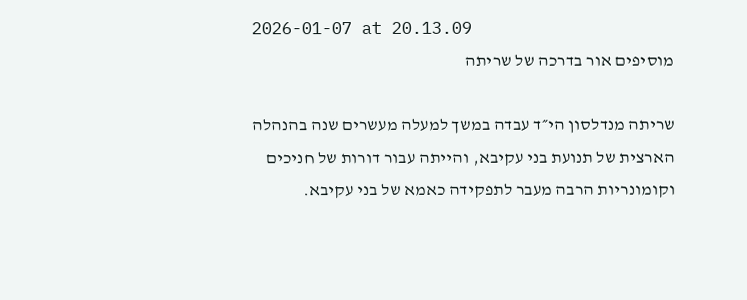2026-01-07 at 20.13.09
מוסיפים אור בדרכה של שריתה

שריתה מנדלסון הי״ד עבדה במשך למעלה מעשרים שנה בהנהלה הארצית של תנועת בני עקיבא, והייתה עבור דורות של חניכים וקומונריות הרבה מעבר לתפקידה כאמא של בני עקיבא.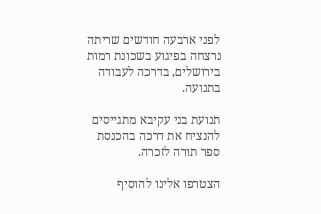לפני ארבעה חודשים שריתה נרצחה בפיגוע בשכונת רמות בירושלים, בדרכה לעבודה בתנועה.

תנועת בני עקיבא מתגייסים להנציח את דרכה בהכנסת ספר תורה לזכרה.

הצטרפו אלינו להוסיף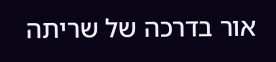אור בדרכה של שריתה